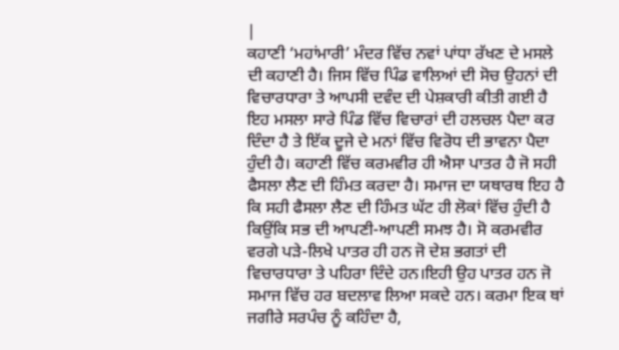|
ਕਹਾਣੀ ‘ਮਹਾਂਮਾਰੀ’ ਮੰਦਰ ਵਿੱਚ ਨਵਾਂ ਪਾਂਧਾ ਰੱਖਣ ਦੇ ਮਸਲੇ ਦੀ ਕਹਾਣੀ ਹੈ। ਜਿਸ ਵਿੱਚ ਪਿੰਡ ਵਾਲਿਆਂ ਦੀ ਸੋਚ ਉਹਨਾਂ ਦੀ ਵਿਚਾਰਧਾਰਾ ਤੇ ਆਪਸੀ ਦਵੰਦ ਦੀ ਪੇਸ਼ਕਾਰੀ ਕੀਤੀ ਗਈ ਹੈ ਇਹ ਮਸਲਾ ਸਾਰੇ ਪਿੰਡ ਵਿੱਚ ਵਿਚਾਰਾਂ ਦੀ ਹਲਚਲ ਪੈਦਾ ਕਰ ਦਿੰਦਾ ਹੈ ਤੇ ਇੱਕ ਦੂਜੇ ਦੇ ਮਨਾਂ ਵਿੱਚ ਵਿਰੋਧ ਦੀ ਭਾਵਨਾ ਪੈਦਾ ਹੁੰਦੀ ਹੈ। ਕਹਾਣੀ ਵਿੱਚ ਕਰਮਵੀਰ ਹੀ ਐਸਾ ਪਾਤਰ ਹੈ ਜੋ ਸਹੀ ਫੈਸਲਾ ਲੈਣ ਦੀ ਹਿੰਮਤ ਕਰਦਾ ਹੈ। ਸਮਾਜ ਦਾ ਯਥਾਰਥ ਇਹ ਹੈ ਕਿ ਸਹੀ ਫੈਸਲਾ ਲੈਣ ਦੀ ਹਿੰਮਤ ਘੱਟ ਹੀ ਲੋਕਾਂ ਵਿੱਚ ਹੁੰਦੀ ਹੈ ਕਿਉਂਕਿ ਸਭ ਦੀ ਆਪਣੀ-ਆਪਣੀ ਸਮਝ ਹੈ। ਸੋ ਕਰਮਵੀਰ ਵਰਗੇ ਪੜੇ-ਲਿਖੇ ਪਾਤਰ ਹੀ ਹਨ ਜੋ ਦੇਸ਼ ਭਗਤਾਂ ਦੀ ਵਿਚਾਰਧਾਰਾ ਤੇ ਪਹਿਰਾ ਦਿੰਦੇ ਹਨ।ਇਹੀ ਉਹ ਪਾਤਰ ਹਨ ਜੋ ਸਮਾਜ ਵਿੱਚ ਹਰ ਬਦਲਾਵ ਲਿਆ ਸਕਦੇ ਹਨ। ਕਰਮਾ ਇਕ ਥਾਂ ਜਗੀਰੇ ਸਰਪੰਚ ਨੂੰ ਕਹਿੰਦਾ ਹੈ,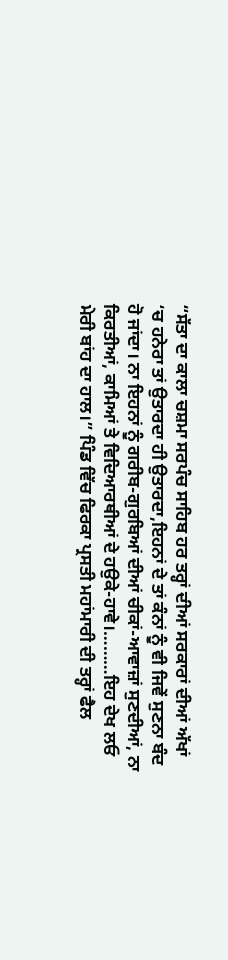“ਸੱਤਾ ਦਾ ਕਾਲਾ ਚਸ਼ਮਾ ਸਰਪੰਚ ਸਾਹਿਬ ਹਰ ਤਰ੍ਹਾਂ ਦੀਆਂ ਸਰਕਾਰਾਂ ਦੀਆਂ ਅੱਖਾਂ ‘ਚ ਹਨੇਰਾ ਤਾਂ ਉਤਾਰਦਾ ਹੀ ਉਤਾਰਦਾ,ਇਹਨਾਂ ਦੇ ਤਾਂ ਕੰਨਾਂ ਨੂੰ ਵੀ ਜਿਵੇਂ ਸੁਣਨਾ ਬੰਦ ਹੋ ਜਾਂਦਾ। ਨਾ ਇਹਨਾਂ ਨੂੰ ਗਰੀਬ-ਗੁਰਬਿਆਂ ਦੀਆਂ ਚੀਕਾਂ-ਆਵਾਜ਼ਾਂ ਸੁਣਦੀਆਂ, ਨਾ ਕਿਰਤੀਆਂ, ਕਾਮਿਆਂ ਤੇ ਵਿਦਿਆਰਥੀਆਂ ਦੇ ਹਉਕੇ-ਹਾਵੇ।………ਇਹ ਦੇਖ ਲਓ ਮੇਰੀ ਬਾਂਹ ਦਾ ਹਾਲ।” ਪਿੰਡ ਵਿੱਚ ਫਿਰਕਾ ਪ੍ਰਸਤੀ ਮਹਾਂਮਾਰੀ ਦੀ ਤਰ੍ਹਾਂ ਫੈਲ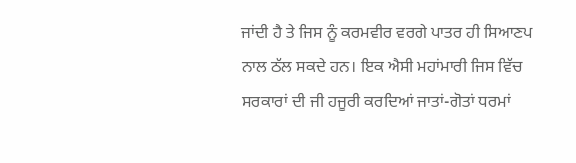ਜਾਂਦੀ ਹੈ ਤੇ ਜਿਸ ਨੂੰ ਕਰਮਵੀਰ ਵਰਗੇ ਪਾਤਰ ਹੀ ਸਿਆਣਪ ਨਾਲ ਠੱਲ ਸਕਦੇ ਹਨ। ਇਕ ਐਸੀ ਮਹਾਂਮਾਰੀ ਜਿਸ ਵਿੱਚ ਸਰਕਾਰਾਂ ਦੀ ਜੀ ਹਜੂਰੀ ਕਰਦਿਆਂ ਜਾਤਾਂ-ਗੋਤਾਂ ਧਰਮਾਂ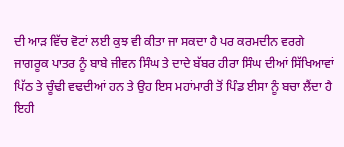ਦੀ ਆੜ ਵਿੱਚ ਵੋਟਾਂ ਲਈ ਕੁਝ ਵੀ ਕੀਤਾ ਜਾ ਸਕਦਾ ਹੈ ਪਰ ਕਰਮਦੀਨ ਵਰਗੇ ਜਾਗਰੂਕ ਪਾਤਰ ਨੂੰ ਬਾਬੇ ਜੀਵਨ ਸਿੰਘ ਤੇ ਦਾਦੇ ਬੱਬਰ ਹੀਰਾ ਸਿੰਘ ਦੀਆਂ ਸਿੱਖਿਆਵਾਂ ਪਿੱਠ ਤੇ ਚੂੰਢੀ ਵਢਦੀਆਂ ਹਨ ਤੇ ਉਹ ਇਸ ਮਹਾਂਮਾਰੀ ਤੋਂ ਪਿੰਡ ਈਸਾ ਨੂੰ ਬਚਾ ਲੈਂਦਾ ਹੈ ਇਹੀ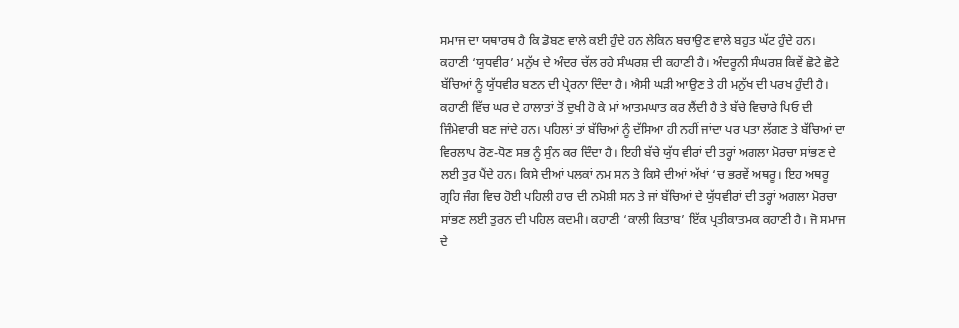ਸਮਾਜ ਦਾ ਯਥਾਰਥ ਹੈ ਕਿ ਡੋਬਣ ਵਾਲੇ ਕਈ ਹੁੰਦੇ ਹਨ ਲੇਕਿਨ ਬਚਾਉਣ ਵਾਲੇ ਬਹੁਤ ਘੱਟ ਹੁੰਦੇ ਹਨ। ਕਹਾਣੀ ‘ਯੁਧਵੀਰ’ ਮਨੁੱਖ ਦੇ ਅੰਦਰ ਚੱਲ ਰਹੇ ਸੰਘਰਸ਼ ਦੀ ਕਹਾਣੀ ਹੈ। ਅੰਦਰੂਨੀ ਸੰਘਰਸ਼ ਕਿਵੇਂ ਛੋਟੇ ਛੋਟੇ ਬੱਚਿਆਂ ਨੂੰ ਯੁੱਧਵੀਰ ਬਣਨ ਦੀ ਪ੍ਰੇਰਨਾ ਦਿੰਦਾ ਹੈ। ਐਸੀ ਘੜੀ ਆਉਣ ਤੇ ਹੀ ਮਨੁੱਖ ਦੀ ਪਰਖ ਹੁੰਦੀ ਹੈ। ਕਹਾਣੀ ਵਿੱਚ ਘਰ ਦੇ ਹਾਲਾਤਾਂ ਤੋਂ ਦੁਖੀ ਹੋ ਕੇ ਮਾਂ ਆਤਮਘਾਤ ਕਰ ਲੈਂਦੀ ਹੈ ਤੇ ਬੱਚੇ ਵਿਚਾਰੇ ਪਿਓ ਦੀ ਜਿੰਮੇਵਾਰੀ ਬਣ ਜਾਂਦੇ ਹਨ। ਪਹਿਲਾਂ ਤਾਂ ਬੱਚਿਆਂ ਨੂੰ ਦੱਸਿਆ ਹੀ ਨਹੀਂ ਜਾਂਦਾ ਪਰ ਪਤਾ ਲੱਗਣ ਤੇ ਬੱਚਿਆਂ ਦਾ ਵਿਰਲਾਪ ਰੋਣ-ਧੋਣ ਸਭ ਨੂੰ ਸੁੰਨ ਕਰ ਦਿੰਦਾ ਹੈ। ਇਹੀ ਬੱਚੇ ਯੁੱਧ ਵੀਰਾਂ ਦੀ ਤਰ੍ਹਾਂ ਅਗਲਾ ਮੋਰਚਾ ਸਾਂਭਣ ਦੇ ਲਈ ਤੁਰ ਪੈਂਦੇ ਹਨ। ਕਿਸੇ ਦੀਆਂ ਪਲਕਾਂ ਨਮ ਸਨ ਤੇ ਕਿਸੇ ਦੀਆਂ ਅੱਖਾਂ ‘ਚ ਭਰਵੇਂ ਅਥਰੂ। ਇਹ ਅਥਰੂ ਗ੍ਰਹਿ ਜੰਗ ਵਿਚ ਹੋਈ ਪਹਿਲੀ ਹਾਰ ਦੀ ਨਮੋਸ਼ੀ ਸਨ ਤੇ ਜਾਂ ਬੱਚਿਆਂ ਦੇ ਯੁੱਧਵੀਰਾਂ ਦੀ ਤਰ੍ਹਾਂ ਅਗਲਾ ਮੋਰਚਾ ਸਾਂਭਣ ਲਈ ਤੁਰਨ ਦੀ ਪਹਿਲ ਕਦਮੀ। ਕਹਾਣੀ ‘ਕਾਲੀ ਕਿਤਾਬ’ ਇੱਕ ਪ੍ਰਤੀਕਾਤਮਕ ਕਹਾਣੀ ਹੈ। ਜੋ ਸਮਾਜ ਦੇ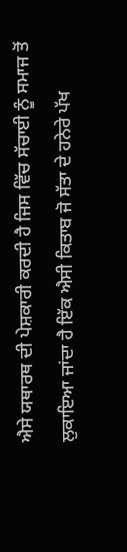ਐਸੇ ਯਥਾਰਥ ਦੀ ਪੇਸ਼ਕਾਰੀ ਕਰਦੀ ਹੈ ਜਿਸ ਵਿੱਚ ਸੱਚਾਈ ਨੂੰ ਸਮਾਜ ਤੋਂ ਲੁਕਾਇਆ ਜਾਂਦਾ ਹੈ ਇੱਕ ਐਸੀ ਕਿਤਾਬ ਜੋ ਸੱਤਾ ਦੇ ਹਨੇਰੇ ਪੱਖ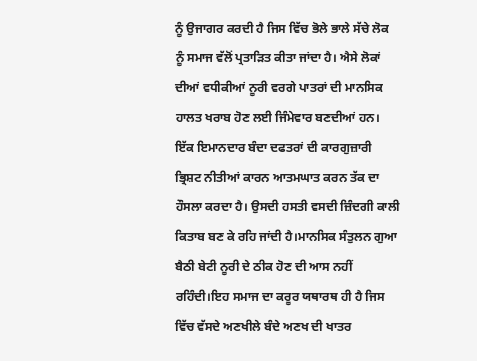ਨੂੰ ਉਜਾਗਰ ਕਰਦੀ ਹੈ ਜਿਸ ਵਿੱਚ ਭੋਲੇ ਭਾਲੇ ਸੱਚੇ ਲੋਕ ਨੂੰ ਸਮਾਜ ਵੱਲੋਂ ਪ੍ਰਤਾੜਿਤ ਕੀਤਾ ਜਾਂਦਾ ਹੈ। ਐਸੇ ਲੋਕਾਂ ਦੀਆਂ ਵਧੀਕੀਆਂ ਨੂਰੀ ਵਰਗੇ ਪਾਤਰਾਂ ਦੀ ਮਾਨਸਿਕ ਹਾਲਤ ਖਰਾਬ ਹੋਣ ਲਈ ਜਿੰਮੇਵਾਰ ਬਣਦੀਆਂ ਹਨ। ਇੱਕ ਇਮਾਨਦਾਰ ਬੰਦਾ ਦਫਤਰਾਂ ਦੀ ਕਾਰਗੁਜ਼ਾਰੀ ਭ੍ਰਿਸ਼ਟ ਨੀਤੀਆਂ ਕਾਰਨ ਆਤਮਘਾਤ ਕਰਨ ਤੱਕ ਦਾ ਹੌਸਲਾ ਕਰਦਾ ਹੈ। ਉਸਦੀ ਹਸਤੀ ਵਸਦੀ ਜ਼ਿੰਦਗੀ ਕਾਲੀ ਕਿਤਾਬ ਬਣ ਕੇ ਰਹਿ ਜਾਂਦੀ ਹੈ।ਮਾਨਸਿਕ ਸੰਤੁਲਨ ਗੁਆ ਬੈਠੀ ਬੇਟੀ ਨੂਰੀ ਦੇ ਠੀਕ ਹੋਣ ਦੀ ਆਸ ਨਹੀਂ ਰਹਿੰਦੀ।ਇਹ ਸਮਾਜ ਦਾ ਕਰੂਰ ਯਥਾਰਥ ਹੀ ਹੈ ਜਿਸ ਵਿੱਚ ਵੱਸਦੇ ਅਣਖੀਲੇ ਬੰਦੇ ਅਣਖ ਦੀ ਖਾਤਰ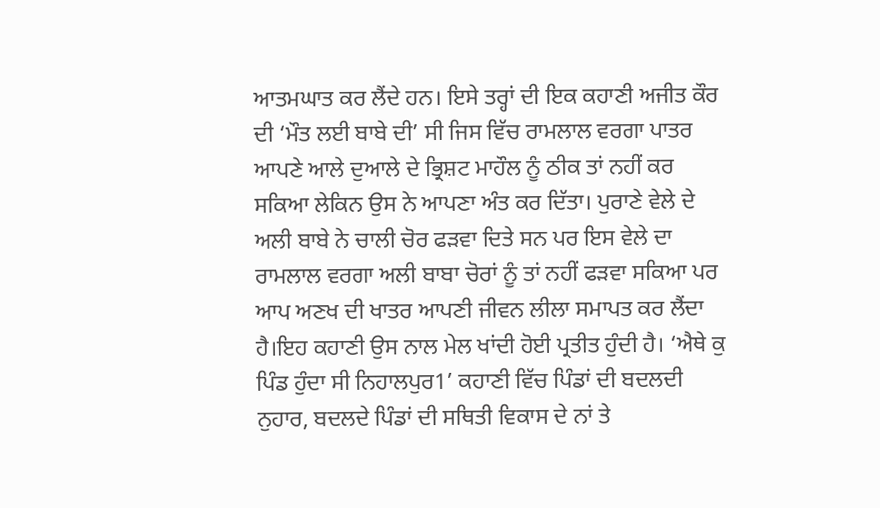ਆਤਮਘਾਤ ਕਰ ਲੈਂਦੇ ਹਨ। ਇਸੇ ਤਰ੍ਹਾਂ ਦੀ ਇਕ ਕਹਾਣੀ ਅਜੀਤ ਕੌਰ ਦੀ ‘ਮੌਤ ਲਈ ਬਾਬੇ ਦੀ’ ਸੀ ਜਿਸ ਵਿੱਚ ਰਾਮਲਾਲ ਵਰਗਾ ਪਾਤਰ ਆਪਣੇ ਆਲੇ ਦੁਆਲੇ ਦੇ ਭ੍ਰਿਸ਼ਟ ਮਾਹੌਲ ਨੂੰ ਠੀਕ ਤਾਂ ਨਹੀਂ ਕਰ ਸਕਿਆ ਲੇਕਿਨ ਉਸ ਨੇ ਆਪਣਾ ਅੰਤ ਕਰ ਦਿੱਤਾ। ਪੁਰਾਣੇ ਵੇਲੇ ਦੇ ਅਲੀ ਬਾਬੇ ਨੇ ਚਾਲੀ ਚੋਰ ਫੜਵਾ ਦਿਤੇ ਸਨ ਪਰ ਇਸ ਵੇਲੇ ਦਾ ਰਾਮਲਾਲ ਵਰਗਾ ਅਲੀ ਬਾਬਾ ਚੋਰਾਂ ਨੂੰ ਤਾਂ ਨਹੀਂ ਫੜਵਾ ਸਕਿਆ ਪਰ ਆਪ ਅਣਖ ਦੀ ਖਾਤਰ ਆਪਣੀ ਜੀਵਨ ਲੀਲਾ ਸਮਾਪਤ ਕਰ ਲੈਂਦਾ ਹੈ।ਇਹ ਕਹਾਣੀ ਉਸ ਨਾਲ ਮੇਲ ਖਾਂਦੀ ਹੋਈ ਪ੍ਰਤੀਤ ਹੁੰਦੀ ਹੈ। ‘ਐਥੇ ਕੁ ਪਿੰਡ ਹੁੰਦਾ ਸੀ ਨਿਹਾਲਪੁਰ1’ ਕਹਾਣੀ ਵਿੱਚ ਪਿੰਡਾਂ ਦੀ ਬਦਲਦੀ ਨੁਹਾਰ, ਬਦਲਦੇ ਪਿੰਡਾਂ ਦੀ ਸਥਿਤੀ ਵਿਕਾਸ ਦੇ ਨਾਂ ਤੇ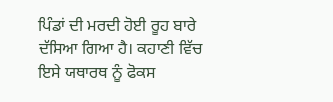ਪਿੰਡਾਂ ਦੀ ਮਰਦੀ ਹੋਈ ਰੂਹ ਬਾਰੇ ਦੱਸਿਆ ਗਿਆ ਹੈ। ਕਹਾਣੀ ਵਿੱਚ ਇਸੇ ਯਥਾਰਥ ਨੂੰ ਫੋਕਸ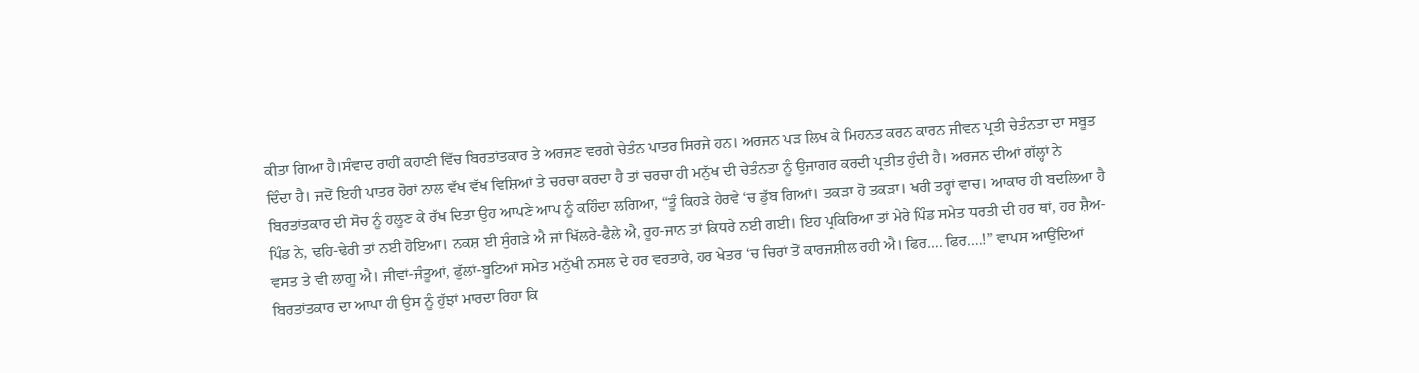ਕੀਤਾ ਗਿਆ ਹੈ।ਸੰਵਾਦ ਰਾਹੀਂ ਕਹਾਣੀ ਵਿੱਚ ਬਿਰਤਾਂਤਕਾਰ ਤੇ ਅਰਜਣ ਵਰਗੇ ਚੇਤੰਨ ਪਾਤਰ ਸਿਰਜੇ ਹਨ। ਅਰਜਨ ਪੜ ਲਿਖ ਕੇ ਮਿਹਨਤ ਕਰਨ ਕਾਰਨ ਜੀਵਨ ਪ੍ਰਤੀ ਚੇਤੰਨਤਾ ਦਾ ਸਬੂਤ ਦਿੰਦਾ ਹੈ। ਜਦੋਂ ਇਹੀ ਪਾਤਰ ਹੋਰਾਂ ਨਾਲ ਵੱਖ ਵੱਖ ਵਿਸ਼ਿਆਂ ਤੇ ਚਰਚਾ ਕਰਦਾ ਹੈ ਤਾਂ ਚਰਚਾ ਹੀ ਮਨੁੱਖ ਦੀ ਚੇਤੰਨਤਾ ਨੂੰ ਉਜਾਗਰ ਕਰਦੀ ਪ੍ਰਤੀਤ ਹੁੰਦੀ ਹੈ। ਅਰਜਨ ਦੀਆਂ ਗੱਲ੍ਹਾਂ ਨੇ ਬਿਰਤਾਂਤਕਾਰ ਦੀ ਸੋਚ ਨੂੰ ਹਲੂਣ ਕੇ ਰੱਖ ਦਿਤਾ ਉਹ ਆਪਣੇ ਆਪ ਨੂੰ ਕਹਿੰਦਾ ਲਗਿਆ, “ਤੂੰ ਕਿਹੜੇ ਹੇਰਵੇ ‘ਚ ਡੁੱਬ ਗਿਆਂ। ਤਕੜਾ ਹੋ ਤਕੜਾ। ਖਰੀ ਤਰ੍ਹਾਂ ਵਾਚ। ਆਕਾਰ ਹੀ ਬਦਲਿਆ ਹੈ ਪਿੰਡ ਨੇ, ਢਹਿ-ਢੇਰੀ ਤਾਂ ਨਈ ਹੋਇਆ। ਨਕਸ਼ ਈ ਸੁੰਗੜੇ ਐ ਜਾਂ ਖਿੱਲਰੇ-ਫੈਲੇ ਐ, ਰੂਹ-ਜਾਨ ਤਾਂ ਕਿਧਰੇ ਨਈ ਗਈ। ਇਹ ਪ੍ਰਕਿਰਿਆ ਤਾਂ ਮੇਰੇ ਪਿੰਡ ਸਮੇਤ ਧਰਤੀ ਦੀ ਹਰ ਥਾਂ, ਹਰ ਸ਼ੈਅ-ਵਸਤ ਤੇ ਵੀ ਲਾਗੂ ਐ। ਜੀਵਾਂ-ਜੰਤੂਆਂ, ਫੁੱਲਾਂ-ਬੂਟਿਆਂ ਸਮੇਤ ਮਨੁੱਖੀ ਨਸਲ ਦੇ ਹਰ ਵਰਤਾਰੇ, ਹਰ ਖੇਤਰ ‘ਚ ਚਿਰਾਂ ਤੋਂ ਕਾਰਜਸ਼ੀਲ ਰਹੀ ਐ। ਫਿਰ…. ਫਿਰ….!” ਵਾਪਸ ਆਉਂਦਿਆਂ ਬਿਰਤਾਂਤਕਾਰ ਦਾ ਆਪਾ ਹੀ ਉਸ ਨੂੰ ਹੁੱਝਾਂ ਮਾਰਦਾ ਰਿਹਾ ਕਿ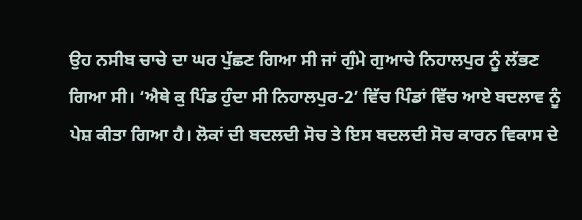ਉਹ ਨਸੀਬ ਚਾਚੇ ਦਾ ਘਰ ਪੁੱਛਣ ਗਿਆ ਸੀ ਜਾਂ ਗੁੰਮੇ ਗੁਆਚੇ ਨਿਹਾਲਪੁਰ ਨੂੰ ਲੱਭਣ ਗਿਆ ਸੀ। ‘ਐਥੇ ਕੁ ਪਿੰਡ ਹੁੰਦਾ ਸੀ ਨਿਹਾਲਪੁਰ-2’ ਵਿੱਚ ਪਿੰਡਾਂ ਵਿੱਚ ਆਏ ਬਦਲਾਵ ਨੂੰ ਪੇਸ਼ ਕੀਤਾ ਗਿਆ ਹੈ। ਲੋਕਾਂ ਦੀ ਬਦਲਦੀ ਸੋਚ ਤੇ ਇਸ ਬਦਲਦੀ ਸੋਚ ਕਾਰਨ ਵਿਕਾਸ ਦੇ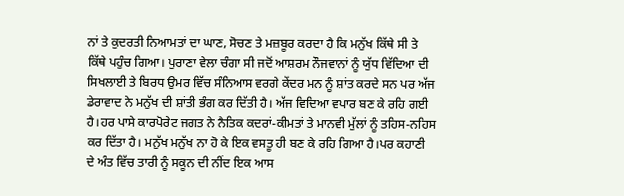ਨਾਂ ਤੇ ਕੁਦਰਤੀ ਨਿਆਮਤਾਂ ਦਾ ਘਾਣ, ਸੋਚਣ ਤੇ ਮਜ਼ਬੂਰ ਕਰਦਾ ਹੈ ਕਿ ਮਨੁੱਖ ਕਿੱਥੇ ਸੀ ਤੇ ਕਿੱਥੇ ਪਹੁੰਚ ਗਿਆ। ਪੁਰਾਣਾ ਵੇਲਾ ਚੰਗਾ ਸੀ ਜਦੋਂ ਆਸ਼ਰਮ ਨੌਜਵਾਨਾਂ ਨੂੰ ਯੁੱਧ ਵਿੱਦਿਆ ਦੀ ਸਿਖਲਾਈ ਤੇ ਬਿਰਧ ਉਮਰ ਵਿੱਚ ਸੰਨਿਆਸ ਵਰਗੇ ਕੇਂਦਰ ਮਨ ਨੂੰ ਸ਼ਾਂਤ ਕਰਦੇ ਸਨ ਪਰ ਅੱਜ ਡੇਰਾਵਾਦ ਨੇ ਮਨੁੱਖ ਦੀ ਸ਼ਾਂਤੀ ਭੰਗ ਕਰ ਦਿੱਤੀ ਹੈ। ਅੱਜ ਵਿਦਿਆ ਵਪਾਰ ਬਣ ਕੇ ਰਹਿ ਗਈ ਹੈ।ਹਰ ਪਾਸੇ ਕਾਰਪੋਰੇਟ ਜਗਤ ਨੇ ਨੈਤਿਕ ਕਦਰਾਂ-ਕੀਮਤਾਂ ਤੇ ਮਾਨਵੀ ਮੁੱਲਾਂ ਨੂੰ ਤਹਿਸ-ਨਹਿਸ ਕਰ ਦਿੱਤਾ ਹੈ। ਮਨੁੱਖ ਮਨੁੱਖ ਨਾ ਹੋ ਕੇ ਇਕ ਵਸਤੂ ਹੀ ਬਣ ਕੇ ਰਹਿ ਗਿਆ ਹੈ।ਪਰ ਕਹਾਣੀ ਦੇ ਅੰਤ ਵਿੱਚ ਤਾਰੀ ਨੂੰ ਸਕੂਨ ਦੀ ਨੀਂਦ ਇਕ ਆਸ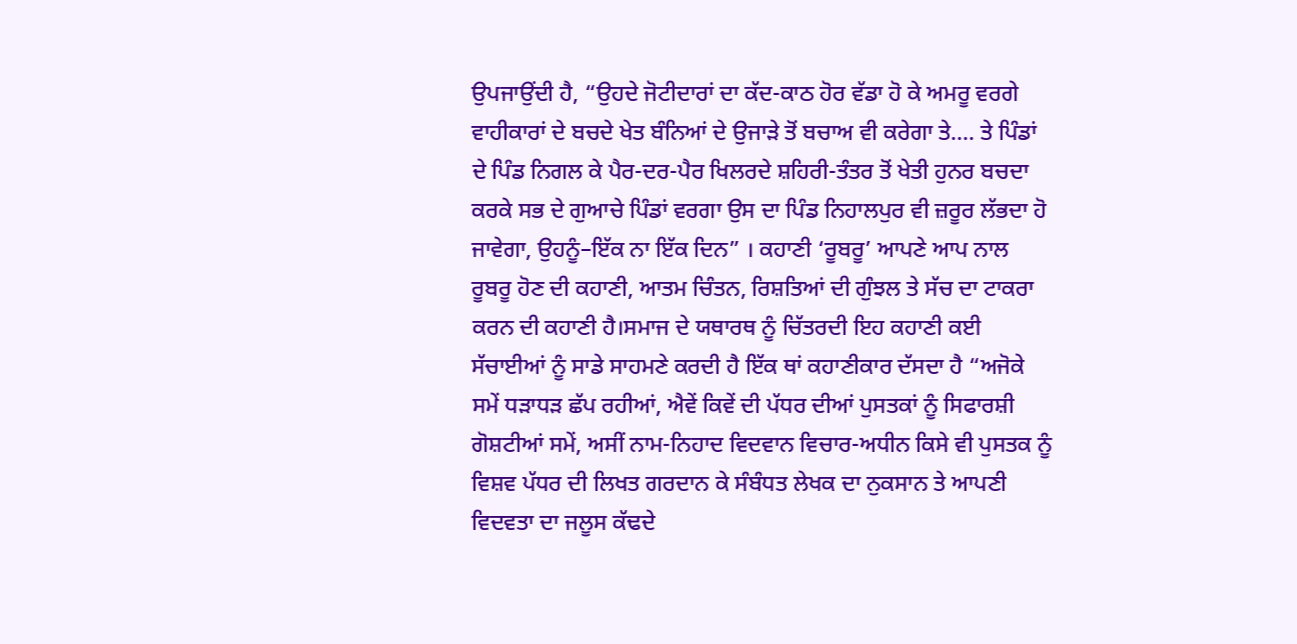ਉਪਜਾਉਂਦੀ ਹੈ, “ਉਹਦੇ ਜੋਟੀਦਾਰਾਂ ਦਾ ਕੱਦ-ਕਾਠ ਹੋਰ ਵੱਡਾ ਹੋ ਕੇ ਅਮਰੂ ਵਰਗੇ ਵਾਹੀਕਾਰਾਂ ਦੇ ਬਚਦੇ ਖੇਤ ਬੰਨਿਆਂ ਦੇ ਉਜਾੜੇ ਤੋਂ ਬਚਾਅ ਵੀ ਕਰੇਗਾ ਤੇ…. ਤੇ ਪਿੰਡਾਂ ਦੇ ਪਿੰਡ ਨਿਗਲ ਕੇ ਪੈਰ-ਦਰ-ਪੈਰ ਖਿਲਰਦੇ ਸ਼ਹਿਰੀ-ਤੰਤਰ ਤੋਂ ਖੇਤੀ ਹੁਨਰ ਬਚਦਾ ਕਰਕੇ ਸਭ ਦੇ ਗੁਆਚੇ ਪਿੰਡਾਂ ਵਰਗਾ ਉਸ ਦਾ ਪਿੰਡ ਨਿਹਾਲਪੁਰ ਵੀ ਜ਼ਰੂਰ ਲੱਭਦਾ ਹੋ ਜਾਵੇਗਾ, ਉਹਨੂੰ–ਇੱਕ ਨਾ ਇੱਕ ਦਿਨ” । ਕਹਾਣੀ ‘ਰੂਬਰੂ’ ਆਪਣੇ ਆਪ ਨਾਲ ਰੂਬਰੂ ਹੋਣ ਦੀ ਕਹਾਣੀ, ਆਤਮ ਚਿੰਤਨ, ਰਿਸ਼ਤਿਆਂ ਦੀ ਗੁੰਝਲ ਤੇ ਸੱਚ ਦਾ ਟਾਕਰਾ ਕਰਨ ਦੀ ਕਹਾਣੀ ਹੈ।ਸਮਾਜ ਦੇ ਯਥਾਰਥ ਨੂੰ ਚਿੱਤਰਦੀ ਇਹ ਕਹਾਣੀ ਕਈ ਸੱਚਾਈਆਂ ਨੂੰ ਸਾਡੇ ਸਾਹਮਣੇ ਕਰਦੀ ਹੈ ਇੱਕ ਥਾਂ ਕਹਾਣੀਕਾਰ ਦੱਸਦਾ ਹੈ “ਅਜੋਕੇ ਸਮੇਂ ਧੜਾਧੜ ਛੱਪ ਰਹੀਆਂ, ਐਵੇਂ ਕਿਵੇਂ ਦੀ ਪੱਧਰ ਦੀਆਂ ਪੁਸਤਕਾਂ ਨੂੰ ਸਿਫਾਰਸ਼ੀ ਗੋਸ਼ਟੀਆਂ ਸਮੇਂ, ਅਸੀਂ ਨਾਮ-ਨਿਹਾਦ ਵਿਦਵਾਨ ਵਿਚਾਰ-ਅਧੀਨ ਕਿਸੇ ਵੀ ਪੁਸਤਕ ਨੂੰ ਵਿਸ਼ਵ ਪੱਧਰ ਦੀ ਲਿਖਤ ਗਰਦਾਨ ਕੇ ਸੰਬੰਧਤ ਲੇਖਕ ਦਾ ਨੁਕਸਾਨ ਤੇ ਆਪਣੀ ਵਿਦਵਤਾ ਦਾ ਜਲੂਸ ਕੱਢਦੇ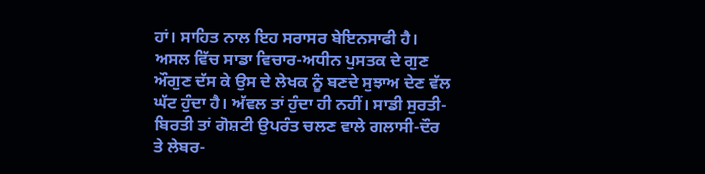ਹਾਂ। ਸਾਹਿਤ ਨਾਲ ਇਹ ਸਰਾਸਰ ਬੇਇਨਸਾਫੀ ਹੈ। ਅਸਲ ਵਿੱਚ ਸਾਡਾ ਵਿਚਾਰ-ਅਧੀਨ ਪੁਸਤਕ ਦੇ ਗੁਣ ਔਗੁਣ ਦੱਸ ਕੇ ਉਸ ਦੇ ਲੇਖਕ ਨੂੰ ਬਣਦੇ ਸੁਝਾਅ ਦੇਣ ਵੱਲ ਘੱਟ ਹੁੰਦਾ ਹੈ। ਅੱਵਲ ਤਾਂ ਹੁੰਦਾ ਹੀ ਨਹੀਂ। ਸਾਡੀ ਸੁਰਤੀ-ਬਿਰਤੀ ਤਾਂ ਗੋਸ਼ਟੀ ਉਪਰੰਤ ਚਲਣ ਵਾਲੇ ਗਲਾਸੀ-ਦੌਰ ਤੇ ਲੇਬਰ-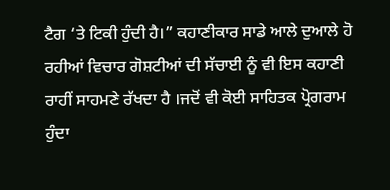ਟੈਗ ‘ਤੇ ਟਿਕੀ ਹੁੰਦੀ ਹੈ।” ਕਹਾਣੀਕਾਰ ਸਾਡੇ ਆਲੇ ਦੁਆਲੇ ਹੋ ਰਹੀਆਂ ਵਿਚਾਰ ਗੋਸ਼ਟੀਆਂ ਦੀ ਸੱਚਾਈ ਨੂੰ ਵੀ ਇਸ ਕਹਾਣੀ ਰਾਹੀਂ ਸਾਹਮਣੇ ਰੱਖਦਾ ਹੈ ।ਜਦੋਂ ਵੀ ਕੋਈ ਸਾਹਿਤਕ ਪ੍ਰੋਗਰਾਮ ਹੁੰਦਾ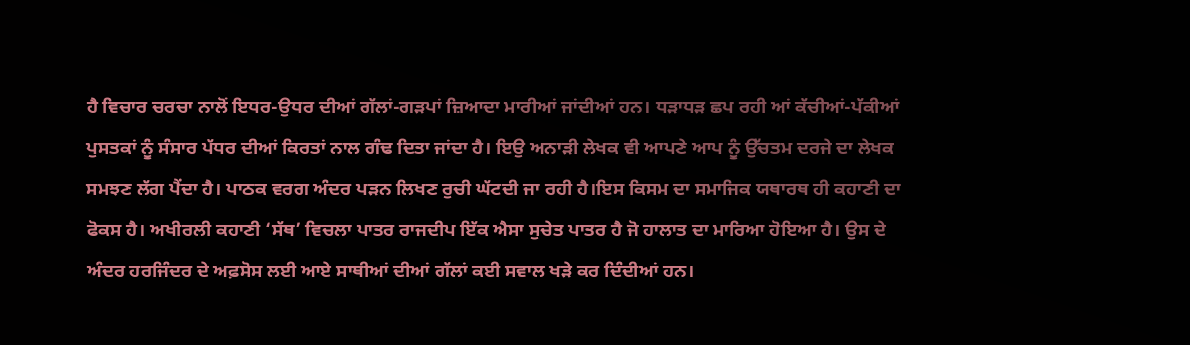ਹੈ ਵਿਚਾਰ ਚਰਚਾ ਨਾਲੋਂ ਇਧਰ-ਉਧਰ ਦੀਆਂ ਗੱਲਾਂ-ਗੜਪਾਂ ਜ਼ਿਆਦਾ ਮਾਰੀਆਂ ਜਾਂਦੀਆਂ ਹਨ। ਧੜਾਧੜ ਛਪ ਰਹੀ ਆਂ ਕੱਚੀਆਂ-ਪੱਕੀਆਂ ਪੁਸਤਕਾਂ ਨੂੰ ਸੰਸਾਰ ਪੱਧਰ ਦੀਆਂ ਕਿਰਤਾਂ ਨਾਲ ਗੰਢ ਦਿਤਾ ਜਾਂਦਾ ਹੈ। ਇਉ ਅਨਾੜੀ ਲੇਖਕ ਵੀ ਆਪਣੇ ਆਪ ਨੂੰ ਉੱਚਤਮ ਦਰਜੇ ਦਾ ਲੇਖਕ ਸਮਝਣ ਲੱਗ ਪੈਂਦਾ ਹੈ। ਪਾਠਕ ਵਰਗ ਅੰਦਰ ਪੜਨ ਲਿਖਣ ਰੁਚੀ ਘੱਟਦੀ ਜਾ ਰਹੀ ਹੈ।ਇਸ ਕਿਸਮ ਦਾ ਸਮਾਜਿਕ ਯਥਾਰਥ ਹੀ ਕਹਾਣੀ ਦਾ ਫੋਕਸ ਹੈ। ਅਖੀਰਲੀ ਕਹਾਣੀ ‘ਸੱਥ’ ਵਿਚਲਾ ਪਾਤਰ ਰਾਜਦੀਪ ਇੱਕ ਐਸਾ ਸੁਚੇਤ ਪਾਤਰ ਹੈ ਜੋ ਹਾਲਾਤ ਦਾ ਮਾਰਿਆ ਹੋਇਆ ਹੈ। ਉਸ ਦੇ ਅੰਦਰ ਹਰਜਿੰਦਰ ਦੇ ਅਫ਼ਸੋਸ ਲਈ ਆਏ ਸਾਥੀਆਂ ਦੀਆਂ ਗੱਲਾਂ ਕਈ ਸਵਾਲ ਖੜੇ ਕਰ ਦਿੰਦੀਆਂ ਹਨ।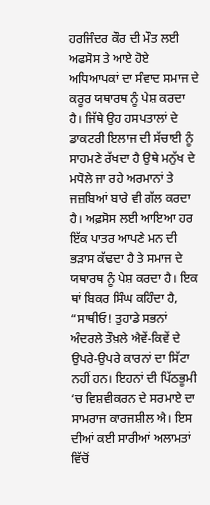ਹਰਜਿੰਦਰ ਕੌਰ ਦੀ ਮੌਤ ਲਈ ਅਫਸੋਸ ਤੇ ਆਏ ਹੋਏ ਅਧਿਆਪਕਾਂ ਦਾ ਸੰਵਾਦ ਸਮਾਜ ਦੇ ਕਰੂਰ ਯਥਾਰਥ ਨੂੰ ਪੇਸ਼ ਕਰਦਾ ਹੈ। ਜਿੱਥੇ ਉਹ ਹਸਪਤਾਲਾਂ ਦੇ ਡਾਕਟਰੀ ਇਲਾਜ ਦੀ ਸੱਚਾਈ ਨੂੰ ਸਾਹਮਣੇ ਰੱਖਦਾ ਹੈ ਉਥੇ ਮਨੁੱਖ ਦੇ ਮਧੋਲੇ ਜਾ ਰਹੇ ਅਰਮਾਨਾਂ ਤੇ ਜਜ਼ਬਿਆਂ ਬਾਰੇ ਵੀ ਗੱਲ ਕਰਦਾ ਹੈ। ਅਫ਼ਸੋਸ ਲਈ ਆਇਆ ਹਰ ਇੱਕ ਪਾਤਰ ਆਪਣੇ ਮਨ ਦੀ ਭੜਾਸ ਕੱਢਦਾ ਹੈ ਤੇ ਸਮਾਜ ਦੇ ਯਥਾਰਥ ਨੂੰ ਪੇਸ਼ ਕਰਦਾ ਹੈ। ਇਕ ਥਾਂ ਬਿਕਰ ਸਿੰਘ ਕਹਿੰਦਾ ਹੈ, “ਸਾਥੀਓ! ਤੁਹਾਡੇ ਸਭਨਾਂ ਅੰਦਰਲੇ ਤੌਖ਼ਲੇ ਐਵੇਂ-ਕਿਵੇਂ ਦੇ ਉਪਰੇ-ਉਪਰੇ ਕਾਰਨਾਂ ਦਾ ਸਿੱਟਾ ਨਹੀਂ ਹਨ। ਇਹਨਾਂ ਦੀ ਪਿੱਠਭੂਮੀ ‘ਚ ਵਿਸ਼ਵੀਕਰਨ ਦੇ ਸਰਮਾਏ ਦਾ ਸਾਮਰਾਜ ਕਾਰਜਸ਼ੀਲ ਐ। ਇਸ ਦੀਆਂ ਕਈ ਸਾਰੀਆਂ ਅਲਾਮਤਾਂ ਵਿੱਚੋਂ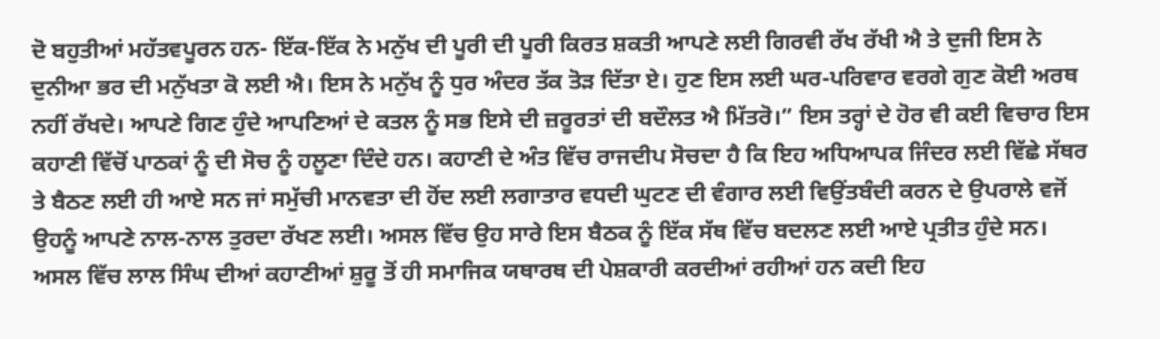ਦੋ ਬਹੁਤੀਆਂ ਮਹੱਤਵਪੂਰਨ ਹਨ- ਇੱਕ-ਇੱਕ ਨੇ ਮਨੁੱਖ ਦੀ ਪੂਰੀ ਦੀ ਪੂਰੀ ਕਿਰਤ ਸ਼ਕਤੀ ਆਪਣੇ ਲਈ ਗਿਰਵੀ ਰੱਖ ਰੱਖੀ ਐ ਤੇ ਦੁਜੀ ਇਸ ਨੇ ਦੁਨੀਆ ਭਰ ਦੀ ਮਨੁੱਖਤਾ ਕੋ ਲਈ ਐ। ਇਸ ਨੇ ਮਨੁੱਖ ਨੂੰ ਧੁਰ ਅੰਦਰ ਤੱਕ ਤੋੜ ਦਿੱਤਾ ਏ। ਹੁਣ ਇਸ ਲਈ ਘਰ-ਪਰਿਵਾਰ ਵਰਗੇ ਗੁਣ ਕੋਈ ਅਰਥ ਨਹੀਂ ਰੱਖਦੇ। ਆਪਣੇ ਗਿਣ ਹੁੰਦੇ ਆਪਣਿਆਂ ਦੇ ਕਤਲ ਨੂੰ ਸਭ ਇਸੇ ਦੀ ਜ਼ਰੂਰਤਾਂ ਦੀ ਬਦੌਲਤ ਐ ਮਿੱਤਰੋ।” ਇਸ ਤਰ੍ਹਾਂ ਦੇ ਹੋਰ ਵੀ ਕਈ ਵਿਚਾਰ ਇਸ ਕਹਾਣੀ ਵਿੱਚੋਂ ਪਾਠਕਾਂ ਨੂੰ ਦੀ ਸੋਚ ਨੂੰ ਹਲੂਣਾ ਦਿੰਦੇ ਹਨ। ਕਹਾਣੀ ਦੇ ਅੰਤ ਵਿੱਚ ਰਾਜਦੀਪ ਸੋਚਦਾ ਹੈ ਕਿ ਇਹ ਅਧਿਆਪਕ ਜਿੰਦਰ ਲਈ ਵਿੱਛੇ ਸੱਥਰ ਤੇ ਬੈਠਣ ਲਈ ਹੀ ਆਏ ਸਨ ਜਾਂ ਸਮੁੱਚੀ ਮਾਨਵਤਾ ਦੀ ਹੋਂਦ ਲਈ ਲਗਾਤਾਰ ਵਧਦੀ ਘੁਟਣ ਦੀ ਵੰਗਾਰ ਲਈ ਵਿਉਂਤਬੰਦੀ ਕਰਨ ਦੇ ਉਪਰਾਲੇ ਵਜੋਂ ਉਹਨੂੰ ਆਪਣੇ ਨਾਲ-ਨਾਲ ਤੁਰਦਾ ਰੱਖਣ ਲਈ। ਅਸਲ ਵਿੱਚ ਉਹ ਸਾਰੇ ਇਸ ਬੈਠਕ ਨੂੰ ਇੱਕ ਸੱਥ ਵਿੱਚ ਬਦਲਣ ਲਈ ਆਏ ਪ੍ਰਤੀਤ ਹੁੰਦੇ ਸਨ। ਅਸਲ ਵਿੱਚ ਲਾਲ ਸਿੰਘ ਦੀਆਂ ਕਹਾਣੀਆਂ ਸ਼ੁਰੂ ਤੋਂ ਹੀ ਸਮਾਜਿਕ ਯਥਾਰਥ ਦੀ ਪੇਸ਼ਕਾਰੀ ਕਰਦੀਆਂ ਰਹੀਆਂ ਹਨ ਕਦੀ ਇਹ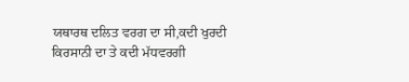ਯਥਾਰਥ ਦਲਿਤ ਵਰਗ ਦਾ ਸੀ,ਕਦੀ ਖੁਰਦੀ ਕਿਰਸਾਨੀ ਦਾ ਤੇ ਕਦੀ ਮੱਧਵਰਗੀ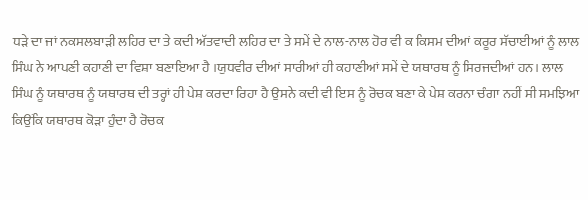ਧੜੇ ਦਾ ਜਾਂ ਨਕਸਲਬਾੜੀ ਲਹਿਰ ਦਾ ਤੇ ਕਦੀ ਅੱਤਵਾਦੀ ਲਹਿਰ ਦਾ ਤੇ ਸਮੇਂ ਦੇ ਨਾਲ-ਨਾਲ ਹੋਰ ਵੀ ਕ ਕਿਸਮ ਦੀਆਂ ਕਰੂਰ ਸੱਚਾਈਆਂ ਨੂੰ ਲਾਲ ਸਿੰਘ ਨੇ ਆਪਣੀ ਕਹਾਣੀ ਦਾ ਵਿਸ਼ਾ ਬਣਾਇਆ ਹੈ ।ਯੁਧਵੀਰ ਦੀਆਂ ਸਾਰੀਆਂ ਹੀ ਕਹਾਣੀਆਂ ਸਮੇਂ ਦੇ ਯਥਾਰਥ ਨੂੰ ਸਿਰਜਦੀਆਂ ਹਨ। ਲਾਲ ਸਿੰਘ ਨੂੰ ਯਥਾਰਥ ਨੂੰ ਯਥਾਰਥ ਦੀ ਤਰ੍ਹਾਂ ਹੀ ਪੇਸ਼ ਕਰਦਾ ਰਿਹਾ ਹੈ ਉਸਨੇ ਕਦੀ ਵੀ ਇਸ ਨੂੰ ਰੋਚਕ ਬਣਾ ਕੇ ਪੇਸ਼ ਕਰਨਾ ਚੰਗਾ ਨਹੀਂ ਸੀ ਸਮਝਿਆ ਕਿਉਂਕਿ ਯਥਾਰਥ ਕੋੜਾ ਹੁੰਦਾ ਹੈ ਰੋਚਕ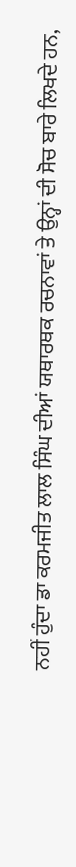ਨਹੀਂ ਹੁੰਦਾ ਡਾ ਕਰਮਜੀਤ ਲਾਲ ਸਿੰਘ ਦੀਆਂ ਯਥਾਰਥਕ ਰਚਨਾਵਾਂ ਤੇ ਉਨ੍ਹਾਂ ਦੀ ਸੋਚ ਬਾਰੇ ਲਿਖਦੇ ਹਨ,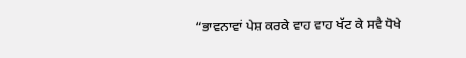“ਭਾਵਨਾਵਾਂ ਪੇਸ਼ ਕਰਕੇ ਵਾਹ ਵਾਹ ਖੱਟ ਕੇ ਸਵੈ ਧੋਖੇ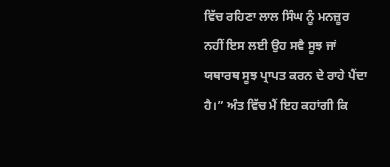ਵਿੱਚ ਰਹਿਣਾ ਲਾਲ ਸਿੰਘ ਨੂੰ ਮਨਜ਼ੂਰ ਨਹੀਂ ਇਸ ਲਈ ਉਹ ਸਵੈ ਸੂਝ ਜਾਂ ਯਥਾਰਥ ਸੂਝ ਪ੍ਰਾਪਤ ਕਰਨ ਦੇ ਰਾਹੇ ਪੈਂਦਾ ਹੈ।” ਅੰਤ ਵਿੱਚ ਮੈਂ ਇਹ ਕਹਾਂਗੀ ਕਿ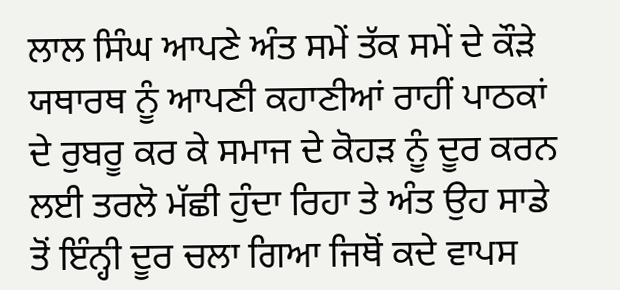ਲਾਲ ਸਿੰਘ ਆਪਣੇ ਅੰਤ ਸਮੇਂ ਤੱਕ ਸਮੇਂ ਦੇ ਕੌੜੇ ਯਥਾਰਥ ਨੂੰ ਆਪਣੀ ਕਹਾਣੀਆਂ ਰਾਹੀਂ ਪਾਠਕਾਂ ਦੇ ਰੁਬਰੂ ਕਰ ਕੇ ਸਮਾਜ ਦੇ ਕੋਹੜ ਨੂੰ ਦੂਰ ਕਰਨ ਲਈ ਤਰਲੋ ਮੱਛੀ ਹੁੰਦਾ ਰਿਹਾ ਤੇ ਅੰਤ ਉਹ ਸਾਡੇ ਤੋਂ ਇੰਨ੍ਹੀ ਦੂਰ ਚਲਾ ਗਿਆ ਜਿਥੋਂ ਕਦੇ ਵਾਪਸ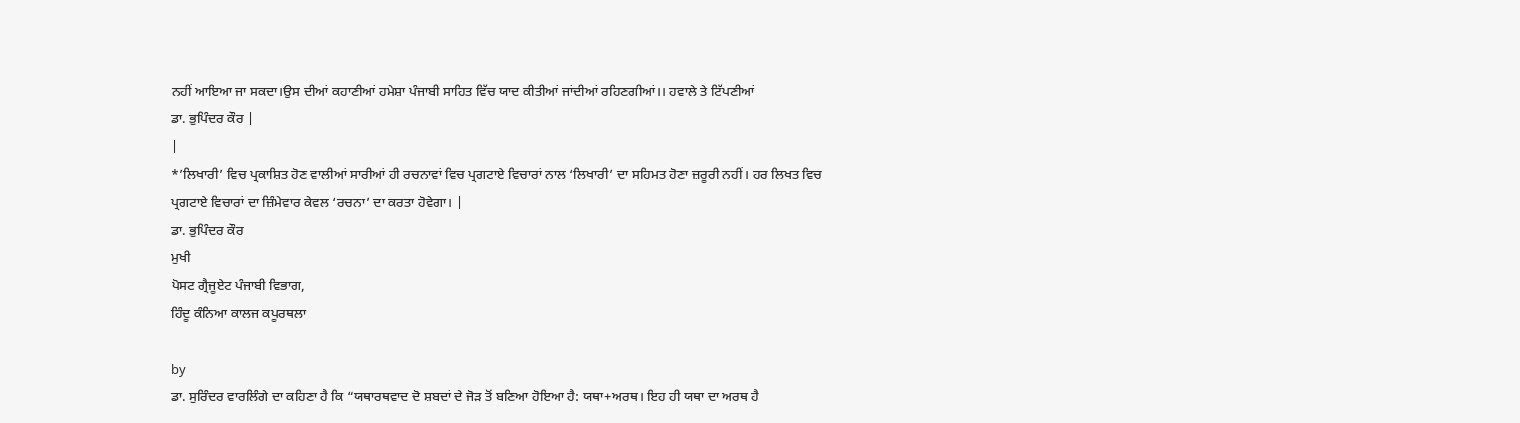ਨਹੀਂ ਆਇਆ ਜਾ ਸਕਦਾ।ਉਸ ਦੀਆਂ ਕਹਾਣੀਆਂ ਹਮੇਸ਼ਾ ਪੰਜਾਬੀ ਸਾਹਿਤ ਵਿੱਚ ਯਾਦ ਕੀਤੀਆਂ ਜਾਂਦੀਆਂ ਰਹਿਣਗੀਆਂ।। ਹਵਾਲੇ ਤੇ ਟਿੱਪਣੀਆਂ
ਡਾ. ਭੁਪਿੰਦਰ ਕੌਰ |
|
*’ਲਿਖਾਰੀ’ ਵਿਚ ਪ੍ਰਕਾਸ਼ਿਤ ਹੋਣ ਵਾਲੀਆਂ ਸਾਰੀਆਂ ਹੀ ਰਚਨਾਵਾਂ ਵਿਚ ਪ੍ਰਗਟਾਏ ਵਿਚਾਰਾਂ ਨਾਲ ‘ਲਿਖਾਰੀ’ ਦਾ ਸਹਿਮਤ ਹੋਣਾ ਜ਼ਰੂਰੀ ਨਹੀਂ। ਹਰ ਲਿਖਤ ਵਿਚ ਪ੍ਰਗਟਾਏ ਵਿਚਾਰਾਂ ਦਾ ਜ਼ਿੰਮੇਵਾਰ ਕੇਵਲ ‘ਰਚਨਾ’ ਦਾ ਕਰਤਾ ਹੋਵੇਗਾ। |
ਡਾ. ਭੁਪਿੰਦਰ ਕੌਰ
ਮੁਖੀ
ਪੋਸਟ ਗ੍ਰੈਜੂਏਟ ਪੰਜਾਬੀ ਵਿਭਾਗ,
ਹਿੰਦੂ ਕੰਨਿਆ ਕਾਲਜ ਕਪੂਰਥਲਾ

by
ਡਾ. ਸੁਰਿੰਦਰ ਵਾਰਲਿੰਗੇ ਦਾ ਕਹਿਣਾ ਹੈ ਕਿ “ਯਥਾਰਥਵਾਦ ਦੋ ਸ਼ਬਦਾਂ ਦੇ ਜੋੜ ਤੋਂ ਬਣਿਆ ਹੋਇਆ ਹੈ: ਯਥਾ+ਅਰਥ। ਇਹ ਹੀ ਯਥਾ ਦਾ ਅਰਥ ਹੈ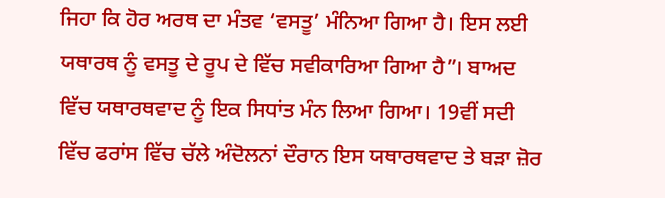ਜਿਹਾ ਕਿ ਹੋਰ ਅਰਥ ਦਾ ਮੰਤਵ ‘ਵਸਤੂ’ ਮੰਨਿਆ ਗਿਆ ਹੈ। ਇਸ ਲਈ ਯਥਾਰਥ ਨੂੰ ਵਸਤੂ ਦੇ ਰੂਪ ਦੇ ਵਿੱਚ ਸਵੀਕਾਰਿਆ ਗਿਆ ਹੈ”। ਬਾਅਦ ਵਿੱਚ ਯਥਾਰਥਵਾਦ ਨੂੰ ਇਕ ਸਿਧਾਂਤ ਮੰਨ ਲਿਆ ਗਿਆ। 19ਵੀਂ ਸਦੀ ਵਿੱਚ ਫਰਾਂਸ ਵਿੱਚ ਚੱਲੇ ਅੰਦੋਲਨਾਂ ਦੌਰਾਨ ਇਸ ਯਥਾਰਥਵਾਦ ਤੇ ਬੜਾ ਜ਼ੋਰ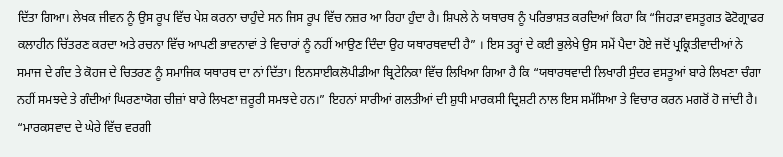ਦਿੱਤਾ ਗਿਆ। ਲੇਖਕ ਜੀਵਨ ਨੂੰ ਉਸ ਰੂਪ ਵਿੱਚ ਪੇਸ਼ ਕਰਨਾ ਚਾਹੁੰਦੇ ਸਨ ਜਿਸ ਰੂਪ ਵਿੱਚ ਨਜ਼ਰ ਆ ਰਿਹਾ ਹੁੰਦਾ ਹੈ। ਸ਼ਿਪਲੇ ਨੇ ਯਥਾਰਥ ਨੂੰ ਪਰਿਭਾਸ਼ਤ ਕਰਦਿਆਂ ਕਿਹਾ ਕਿ “ਜਿਹੜਾ ਵਸਤੂਗਤ ਫੋਟੋਗ੍ਰਾਫਰ ਕਲਾਹੀਨ ਚਿੱਤਰਣ ਕਰਦਾ ਅਤੇ ਰਚਨਾ ਵਿੱਚ ਆਪਣੀ ਭਾਵਨਾਵਾਂ ਤੇ ਵਿਚਾਰਾਂ ਨੂੰ ਨਹੀਂ ਆਉਣ ਦਿੰਦਾ ਉਹ ਯਥਾਰਥਵਾਦੀ ਹੈ” । ਇਸ ਤਰ੍ਹਾਂ ਦੇ ਕਈ ਭੁਲੇਖੇ ਉਸ ਸਮੇਂ ਪੈਦਾ ਹੋਏ ਜਦੋਂ ਪ੍ਰਕ੍ਰਿਤੀਵਾਦੀਆਂ ਨੇ ਸਮਾਜ ਦੇ ਗੰਦ ਤੇ ਕੋਹਜ ਦੇ ਚਿਤਰਣ ਨੂੰ ਸਮਾਜਿਕ ਯਥਾਰਥ ਦਾ ਨਾਂ ਦਿੱਤਾ। ਇਨਸਾਈਕਲੋਪੀਡੀਆ ਬ੍ਰਿਟੇਨਿਕਾ ਵਿੱਚ ਲਿਖਿਆ ਗਿਆ ਹੈ ਕਿ “ਯਥਾਰਥਵਾਦੀ ਲਿਖਾਰੀ ਸੁੰਦਰ ਵਸਤੂਆਂ ਬਾਰੇ ਲਿਖਣਾ ਚੰਗਾ ਨਹੀਂ ਸਮਝਦੇ ਤੇ ਗੰਦੀਆਂ ਘਿਰਣਾਯੋਗ ਚੀਜ਼ਾਂ ਬਾਰੇ ਲਿਖਣਾ ਜ਼ਰੂਰੀ ਸਮਝਦੇ ਹਨ।” ਇਹਨਾਂ ਸਾਰੀਆਂ ਗਲਤੀਆਂ ਦੀ ਸ਼ੁਧੀ ਮਾਰਕਸੀ ਦ੍ਰਿਸ਼ਟੀ ਨਾਲ ਇਸ ਸਮੱਸਿਆ ਤੇ ਵਿਚਾਰ ਕਰਨ ਮਗਰੋਂ ਹੋ ਜਾਂਦੀ ਹੈ। “ਮਾਰਕਸਵਾਦ ਦੇ ਘੇਰੇ ਵਿੱਚ ਵਰਗੀ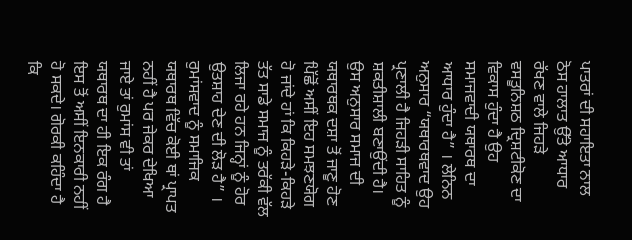ਪਾਤਰਾਂ ਦੀ ਸਹਾਇਤਾ ਨਾਲ ਠੋਸ ਹਾਲਾਤ ਉੱਤੇ ਆਧਾਰ ਰੱਖਣ ਵਾਲੇ ਜਿਹੜੇ ਵਸਤੂਨਿਸ਼ਠ ਦ੍ਰਿਸ਼ਟੀਕੋਣ ਦਾ ਵਿਕਾਸ ਹੁੰਦਾ ਹੈ ਉਹ ਸਮਾਜਵਾਦੀ ਯਥਾਰਥ ਦਾ ਆਧਾਰ ਹੁੰਦਾ ਹੈ” । ਲੇਨਿਨ ਅਨੁਸਾਰ “ਯਥਾਰਥਵਾਦ ਉਹ ਪ੍ਰਣਾਲੀ ਹੈ ਜਿਹੜੀ ਸਾਹਿਤ ਨੂੰ ਸ਼ਕਤੀਸ਼ਾਲੀ ਬਣਾਉਂਦੀ ਹੈ। ਉਸ ਅਨੁਸਾਰ ਸਮਾਜ ਦੀ ਯਥਾਰਥਕ ਦਸ਼ਾ ਤੋਂ ਜਾਣੂ ਹੋਣ ਪਿੱਛੋਂ ਅਸੀਂ ਇਹ ਸਮਝਣਯੋਗ ਹੋ ਜਾਂਦੇ ਹਾਂ ਕਿ ਕਿਹੜੇ-ਕਿਹੜੇ ਤੱਤ ਸਾਡੇ ਸਮਾਜ ਨੂੰ ਤਰੱਕੀ ਵੱਲ ਲਿਜਾ ਰਹੇ ਹਨ ਜਿਨ੍ਹਾਂ ਨੂੰ ਹੋਰ ਉਤਸ਼ਾਹ ਦੇਣ ਦੀ ਲੋੜ ਹੈ” । ਰੁਮਾਂਸਵਾਦ ਨੂੰ ਸਮਾਜਿਕ ਯਥਾਰਥ ਵਿੱਚ ਕੋਈ ਥਾਂ ਪ੍ਰਾਪਤ ਨਹੀਂ ਹੈ ਪਰ ਜੇਕਰ ਦੇਖਿਆ ਜਾਏ ਤਾਂ ਰੁਮਾਂਸ ਵੀ ਤਾਂ ਯਥਾਰਥ ਦਾ ਹੀ ਇਕ ਰੰਗ ਹੈ ਇਸ ਤੋਂ ਅਸੀਂ ਇਨਕਾਰੀ ਨਹੀਂ ਹੋ ਸਕਦੇ। ਗੋਰਕੀ ਕਹਿੰਦਾ ਹੈ ਕਿ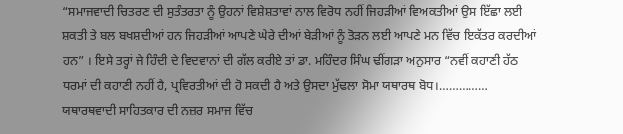“ਸਮਾਜਵਾਦੀ ਚਿਤਰਣ ਦੀ ਸੁਤੰਤਰਤਾ ਨੂੰ ਉਹਨਾਂ ਵਿਸ਼ੇਸ਼ਤਾਵਾਂ ਨਾਲ ਵਿਰੋਧ ਨਹੀਂ ਜਿਹੜੀਆਂ ਵਿਅਕਤੀਆਂ ਉਸ ਇੱਛਾ ਲਈ ਸ਼ਕਤੀ ਤੇ ਬਲ ਬਖਸ਼ਦੀਆਂ ਹਨ ਜਿਹੜੀਆਂ ਆਪਣੇ ਘੇਰੇ ਦੀਆਂ ਬੇੜੀਆਂ ਨੂੰ ਤੋੜਨ ਲਈ ਆਪਣੇ ਮਨ ਵਿੱਚ ਇਕੱਤਰ ਕਰਦੀਆਂ ਹਨ” । ਇਸੇ ਤਰ੍ਹਾਂ ਜੇ ਹਿੰਦੀ ਦੇ ਵਿਦਵਾਨਾਂ ਦੀ ਗੱਲ ਕਰੀਏ ਤਾਂ ਡਾ. ਮਹਿੰਦਰ ਸਿੰਘ ਢੀਂਗੜਾ ਅਨੁਸਾਰ “ਨਵੀਂ ਕਹਾਣੀ ਹੱਠ ਧਰਮਾਂ ਦੀ ਕਹਾਣੀ ਨਹੀਂ ਹੈ, ਪ੍ਰਵਿਰਤੀਆਂ ਦੀ ਹੋ ਸਕਦੀ ਹੈ ਅਤੇ ਉਸਦਾ ਮੁੱਢਲਾ ਸੋਮਾ ਯਥਾਰਥ ਬੋਧ।…………… ਯਥਾਰਥਵਾਦੀ ਸਾਹਿਤਕਾਰ ਦੀ ਨਜ਼ਰ ਸਮਾਜ ਵਿੱਚ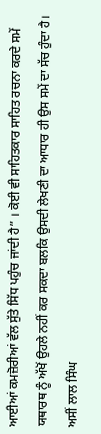ਆਈਆਂ ਕਮਜ਼ੋਰੀਆਂ ਵੱਲ ਸੁੱਤੇ ਸਿੱਧ ਪਹੁੰਚ ਜਾਂਦੀ ਹੈ” । ਕੋਈ ਵੀ ਸਾਹਿਤਕਾਰ ਸਾਹਿਤ ਰਚਨਾ ਕਰਦੇ ਸਮੇਂ ਯਥਾਰਥ ਨੂੰ ਅੱਖੋਂ ਉਹਲੇ ਨਹੀਂ ਕਰ ਸਕਦਾ ਬਲਕਿ ਉਸਦੀ ਲੇਖਣੀ ਦਾ ਆਧਾਰ ਹੀ ਉਸ ਸਮੇਂ ਦਾ ਸੱਚ ਹੁੰਦਾ ਹੈ। ਅਸੀਂ ਲਾਲ ਸਿੰਘ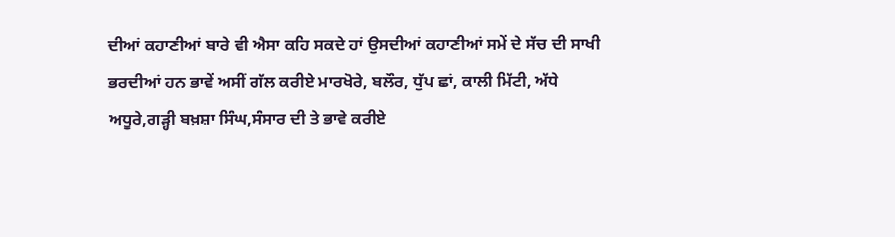ਦੀਆਂ ਕਹਾਣੀਆਂ ਬਾਰੇ ਵੀ ਐਸਾ ਕਹਿ ਸਕਦੇ ਹਾਂ ਉਸਦੀਆਂ ਕਹਾਣੀਆਂ ਸਮੇਂ ਦੇ ਸੱਚ ਦੀ ਸਾਖੀ ਭਰਦੀਆਂ ਹਨ ਭਾਵੇਂ ਅਸੀਂ ਗੱਲ ਕਰੀਏ ਮਾਰਖੋਰੇ, ਬਲੌਰ, ਧੁੱਪ ਛਾਂ, ਕਾਲੀ ਮਿੱਟੀ, ਅੱਧੇ ਅਧੂਰੇ,ਗੜ੍ਹੀ ਬਖ਼ਸ਼ਾ ਸਿੰਘ,ਸੰਸਾਰ ਦੀ ਤੇ ਭਾਵੇ ਕਰੀਏ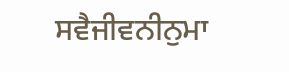ਸਵੈਜੀਵਨੀਨੁਮਾ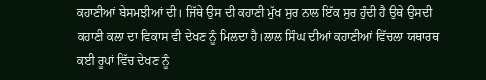ਕਹਾਣੀਆਂ ਬੇਸਮਝੀਆਂ ਦੀ। ਜਿੱਥੇ ਉਸ ਦੀ ਕਹਾਣੀ ਮੁੱਖ ਸੁਰ ਨਾਲ ਇੱਕ ਸੁਰ ਹੁੰਦੀ ਹੈ ਉਥੇ ਉਸਦੀ ਕਹਾਣੀ ਕਲਾ ਦਾ ਵਿਕਾਸ ਵੀ ਦੇਖਣ ਨੂੰ ਮਿਲਦਾ ਹੈ।ਲਾਲ ਸਿੰਘ ਦੀਆਂ ਕਹਾਣੀਆਂ ਵਿੱਚਲਾ ਯਥਾਰਥ ਕਈ ਰੂਪਾਂ ਵਿੱਚ ਦੇਖਣ ਨੂੰ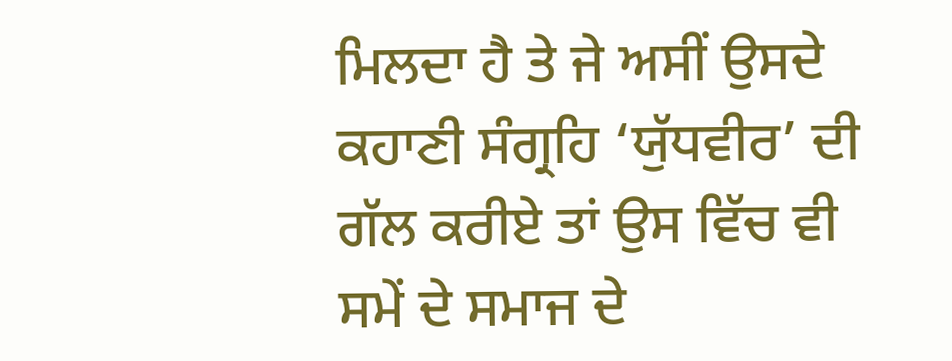ਮਿਲਦਾ ਹੈ ਤੇ ਜੇ ਅਸੀਂ ਉਸਦੇ ਕਹਾਣੀ ਸੰਗ੍ਰਹਿ ‘ਯੁੱਧਵੀਰ’ ਦੀ ਗੱਲ ਕਰੀਏ ਤਾਂ ਉਸ ਵਿੱਚ ਵੀ ਸਮੇਂ ਦੇ ਸਮਾਜ ਦੇ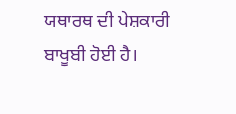ਯਥਾਰਥ ਦੀ ਪੇਸ਼ਕਾਰੀ ਬਾਖੂਬੀ ਹੋਈ ਹੈ।